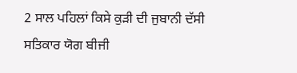2 ਸਾਲ ਪਹਿਲਾਂ ਕਿਸੇ ਕੁੜੀ ਦੀ ਜੁਬਾਨੀ ਦੱਸੀ
ਸਤਿਕਾਰ ਯੋਗ ਬੀਜੀ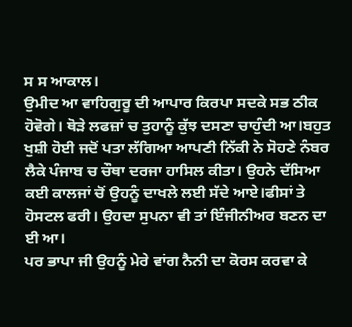ਸ ਸ ਆਕਾਲ।
ਉਮੀਦ ਆ ਵਾਹਿਗੁਰੂ ਦੀ ਆਪਾਰ ਕਿਰਪਾ ਸਦਕੇ ਸਭ ਠੀਕ ਹੋਵੋਗੇ। ਥੋੜੇ ਲਫਜ਼ਾਂ ਚ ਤੁਹਾਨੂੰ ਕੁੱਝ ਦਸਣਾ ਚਾਹੁੰਦੀ ਆ।ਬਹੁਤ ਖੁਸ਼ੀ ਹੋਈ ਜਦੋਂ ਪਤਾ ਲੱਗਿਆ ਆਪਣੀ ਨਿੱਕੀ ਨੇ ਸੋਹਣੇ ਨੰਬਰ ਲੈਕੇ ਪੰਜਾਬ ਚ ਚੌਥਾ ਦਰਜਾ ਹਾਸਿਲ ਕੀਤਾ। ਉਹਨੇ ਦੱਸਿਆ ਕਈ ਕਾਲਜਾਂ ਚੋਂ ਉਹਨੂੰ ਦਾਖਲੇ ਲਈ ਸੱਦੇ ਆਏ।ਫੀਸਾਂ ਤੇ ਹੋਸਟਲ ਫਰੀ। ਉਹਦਾ ਸੁਪਨਾ ਵੀ ਤਾਂ ਇੰਜੀਨੀਅਰ ਬਣਨ ਦਾ ਈ ਆ।
ਪਰ ਭਾਪਾ ਜੀ ਉਹਨੂੰ ਮੇਰੇ ਵਾਂਗ ਨੈਨੀ ਦਾ ਕੋਰਸ ਕਰਵਾ ਕੇ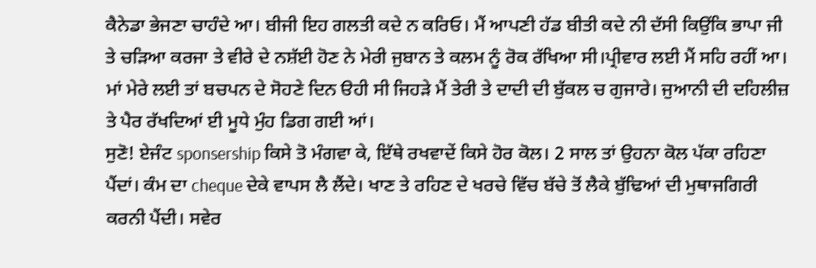ਕੈਨੇਡਾ ਭੇਜਣਾ ਚਾਹੰਦੇ ਆ। ਬੀਜੀ ਇਹ ਗਲਤੀ ਕਦੇ ਨ ਕਰਿਓ। ਮੈਂ ਆਪਣੀ ਹੱਡ ਬੀਤੀ ਕਦੇ ਨੀ ਦੱਸੀ ਕਿਉਂਕਿ ਭਾਪਾ ਜੀ ਤੇ ਚੜਿਆ ਕਰਜਾ ਤੇ ਵੀਰੇ ਦੇ ਨਸ਼ੱਈ ਹੋਣ ਨੇ ਮੇਰੀ ਜੁਬਾਨ ਤੇ ਕਲਮ ਨੂੰ ਰੋਕ ਰੱਖਿਆ ਸੀ।ਪ੍ਰੀਵਾਰ ਲਈ ਮੈਂ ਸਹਿ ਰਹੀਂ ਆ।
ਮਾਂ ਮੇਰੇ ਲਈ ਤਾਂ ਬਚਪਨ ਦੇ ਸੋਹਣੇ ਦਿਨ ੳਹੀ ਸੀ ਜਿਹੜੇ ਮੈਂ ਤੇਰੀ ਤੇ ਦਾਦੀ ਦੀ ਬੁੱਕਲ ਚ ਗੁਜਾਰੇ। ਜੁਆਨੀ ਦੀ ਦਹਿਲੀਜ਼ ਤੇ ਪੈਰ ਰੱਖਦਿਆਂ ਈ ਮੂਧੇ ਮੁੰਹ ਡਿਗ ਗਈ ਆਂ।
ਸੁਣੋ! ਏਜੰਟ sponsership ਕਿਸੇ ਤੋ ਮੰਗਵਾ ਕੇ, ਇੱਥੇ ਰਖਵਾਦੇਂ ਕਿਸੇ ਹੋਰ ਕੋਲ। 2 ਸਾਲ ਤਾਂ ਉਹਨਾ ਕੋਲ ਪੱਕਾ ਰਹਿਣਾ ਪੈਂਦਾਂ। ਕੰਮ ਦਾ cheque ਦੇਕੇ ਵਾਪਸ ਲੈ ਲੈਂਦੇ। ਖਾਣ ਤੇ ਰਹਿਣ ਦੇ ਖਰਚੇ ਵਿੱਚ ਬੱਚੇ ਤੋਂ ਲੈਕੇ ਬੁੱਢਿਆਂ ਦੀ ਮੁਥਾਜਗਿਰੀ ਕਰਨੀ ਪੈਂਦੀ। ਸਵੇਰ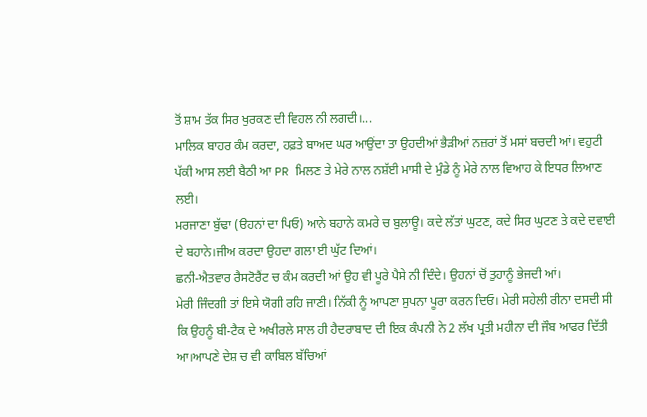ਤੋਂ ਸ਼ਾਮ ਤੱਕ ਸਿਰ ਖੁਰਕਣ ਦੀ ਵਿਹਲ ਨੀ ਲਗਦੀ।...
ਮਾਲਿਕ ਬਾਹਰ ਕੰਮ ਕਰਦਾ, ਹਫ਼ਤੇ ਬਾਅਦ ਘਰ ਆਉਂਦਾ ਤਾ ਉਹਦੀਆਂ ਭੈੜੀਆਂ ਨਜ਼ਰਾਂ ਤੋਂ ਮਸਾਂ ਬਚਦੀ ਆਂ। ਵਹੁਟੀ ਪੱਕੀ ਆਸ ਲਈ ਬੈਠੀ ਆ PR ਮਿਲਣ ਤੇ ਮੇਰੇ ਨਾਲ ਨਸ਼ੱਈ ਮਾਸੀ ਦੇ ਮੁੰਡੇ ਨੂੰ ਮੇਰੇ ਨਾਲ ਵਿਆਹ ਕੇ ਇਧਰ ਲਿਆਣ ਲਈ।
ਮਰਜਾਣਾ ਬੁੱਢਾ (ੳਹਨਾਂ ਦਾ ਪਿਓ) ਆਨੇ ਬਹਾਨੇ ਕਮਰੇ ਚ ਬੁਲਾਊ। ਕਦੇ ਲੱਤਾਂ ਘੁਟਣ, ਕਦੇ ਸਿਰ ਘੁਟਣ ਤੇ ਕਦੇ ਦਵਾਈ ਦੇ ਬਹਾਨੇ।ਜੀਅ ਕਰਦਾ ਉਹਦਾ ਗਲਾ ਈ ਘੁੱਟ ਦਿਆਂ।
ਛਨੀ-ਐਤਵਾਰ ਰੈਸਟੋਰੈਂਟ ਚ ਕੰਮ ਕਰਦੀ ਆਂ ਉਹ ਵੀ ਪੂਰੇ ਪੈਸੇ ਨੀ ਦਿੰਦੇ। ਉਹਨਾਂ ਚੋਂ ਤੁਹਾਨੂੰ ਭੇਜਦੀ ਆਂ।
ਮੇਰੀ ਜਿੰਦਗੀ ਤਾਂ ਇਸੇ ਯੋਗੀ ਰਹਿ ਜਾਣੀ। ਨਿੱਕੀ ਨੂੰ ਆਪਣਾ ਸੁਪਨਾ ਪੂਰਾ ਕਰਨ ਦਿਓ। ਮੇਰੀ ਸਹੇਲੀ ਰੀਨਾ ਦਸਦੀ ਸੀ ਕਿ ਉਹਨੂੰ ਬੀ-ਟੈਕ ਦੇ ਅਖੀਰਲੇ ਸਾਲ ਹੀ ਹੈਦਰਾਬਾਦ ਦੀ ਇਕ ਕੰਪਨੀ ਨੇ 2 ਲੱਖ ਪ੍ਰਤੀ ਮਹੀਨਾ ਦੀ ਜੌਬ ਆਫਰ ਦਿੱਤੀ ਆ।ਆਪਣੇ ਦੇਸ਼ ਚ ਵੀ ਕਾਬਿਲ ਬੱਚਿਆਂ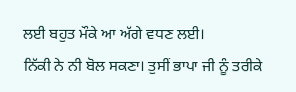ਲਈ ਬਹੁਤ ਮੌਕੇ ਆ ਅੱਗੇ ਵਧਣ ਲਈ।
ਨਿੱਕੀ ਨੇ ਨੀ ਬੋਲ ਸਕਣਾ। ਤੁਸੀਂ ਭਾਪਾ ਜੀ ਨੂੰ ਤਰੀਕੇ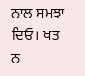ਨਾਲ ਸਮਝਾ ਦਿਓ। ਖਤ ਨ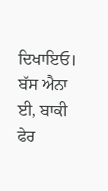ਦਿਖਾਇਓ।
ਬੱਸ ਐਨਾ ਈ, ਬਾਕੀ ਫੇਰ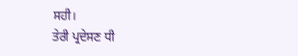ਸਹੀ।
ਤੇਰੀ ਪ੍ਰਦੇਸਣ ਧੀ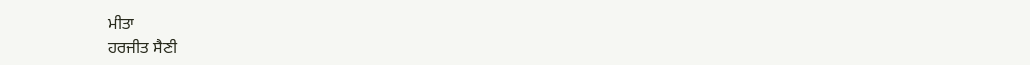ਮੀਤਾ
ਹਰਜੀਤ ਸੈਣੀ